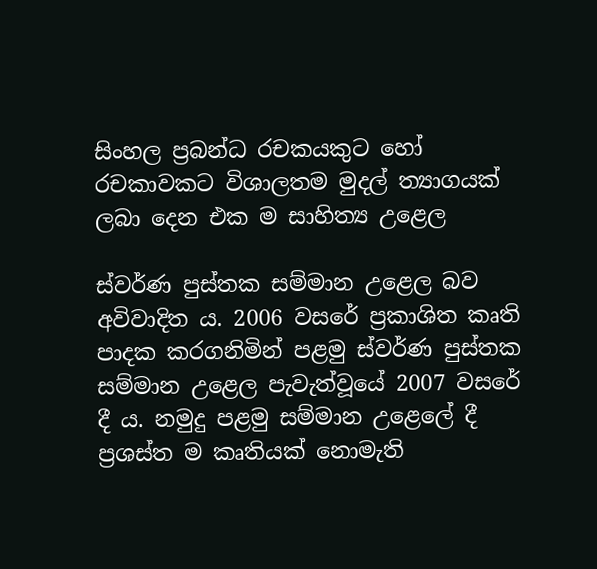සිංහල ප්‍රබන්ධ රචකයකුට හෝ රචකාවකට විශාලතම මුදල් ත්‍යාගයක් ලබා දෙන එක ම සාහිත්‍ය උළෙල

ස්වර්ණ පුස්තක සම්මාන උළෙල බව අවිවාදිත ය. 2006 වසරේ ප්‍රකාශිත කෘති පාදක කරගනිමින් පළමු ස්වර්ණ පුස්තක සම්මාන උළෙල පැවැත්වූයේ 2007 වසරේ දී ය. නමුදු පළමු සම්මාන උළෙලේ දී ප්‍රශස්ත ම කෘතියක් නොමැති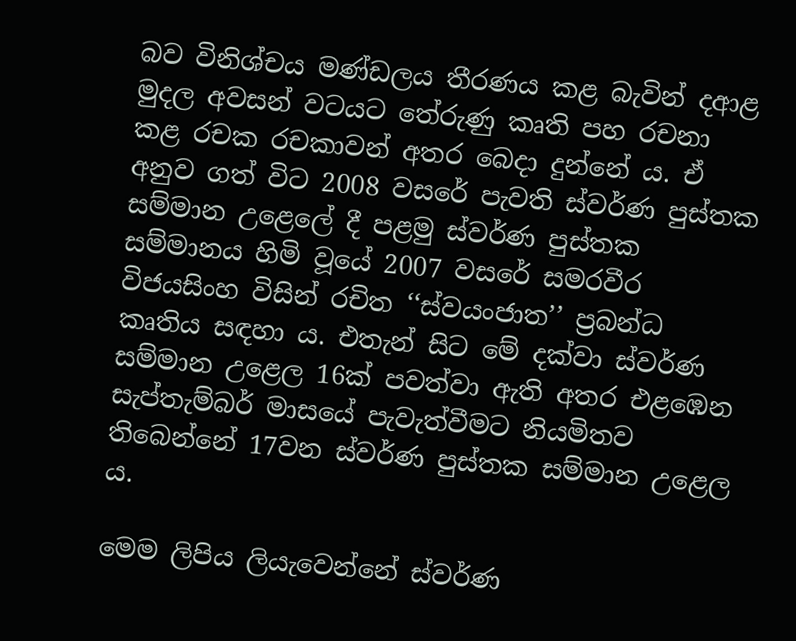බව විනිශ්චය මණ්ඩලය තීරණය කළ බැවින් දආළ මුදල අවසන් වටයට තේරුණු කෘති පහ රචනා කළ රචක රචකාවන් අතර බෙදා දුන්නේ ය. ඒ අනුව ගත් විට 2008 වසරේ පැවති ස්වර්ණ පුස්තක සම්මාන උළෙලේ දී පළමු ස්වර්ණ පුස්තක සම්මානය හිමි වූයේ 2007 වසරේ සමරවීර විජයසිංහ විසින් රචිත ‘‘ස්වයංජාත’’ ප්‍රබන්ධ කෘතිය සඳහා ය. එතැන් සිට මේ දක්වා ස්වර්ණ සම්මාන උළෙල 16ක් පවත්වා ඇති අතර එළඹෙන සැප්තැම්බර් මාසයේ පැවැත්වීමට නියමිතව තිබෙන්නේ 17වන ස්වර්ණ පුස්තක සම්මාන උළෙල ය.

මෙම ලිපිය ලියැවෙන්නේ ස්වර්ණ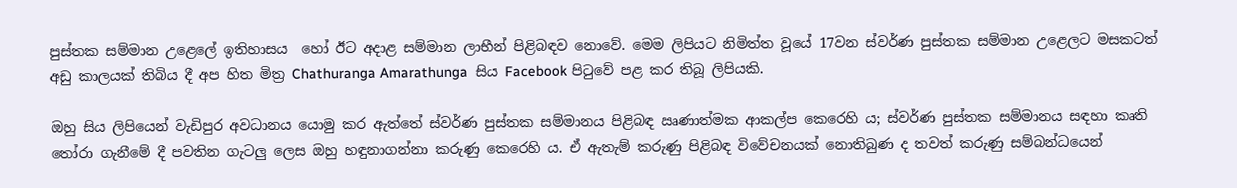පුස්තක සම්මාන උළෙලේ ඉතිහාසය  හෝ ඊට අදාළ සම්මාන ලාභීන් පිළිබඳව නොවේ. මෙම ලිපියට නිමිත්ත වූයේ 17වන ස්වර්ණ පුස්තක සම්මාන උළෙලට මසකටත් අඩු කාලයක් තිබිය දී අප හිත මිත්‍ර Chathuranga Amarathunga  සිය Facebook පිටුවේ පළ කර තිබූ ලිපියකි.

ඔහු සිය ලිපියෙන් වැඩිපුර අවධානය යොමු කර ඇත්තේ ස්වර්ණ පුස්තක සම්මානය පිළිබඳ ඍණාත්මක ආකල්ප කෙරෙහි ය; ස්වර්ණ පුස්තක සම්මානය සඳහා කෘති තෝරා ගැනීමේ දී පවතින ගැටලු ලෙස ඔහු හඳුනාගන්නා කරුණු කෙරෙහි ය. ඒ ඇතැම් කරුණු පිළිබඳ විවේචනයක් නොතිබුණ ද තවත් කරුණු සම්බන්ධයෙන්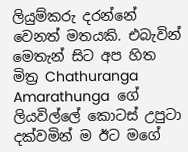ලියුම්කරු දරන්නේ වෙනත් මතයකි. එබැවින් මෙතැන් සිට අප හිත මිත්‍ර Chathuranga Amarathunga  ගේ ලියවිල්ලේ කොටස් උපුටා දක්වමින් ම ඊට මගේ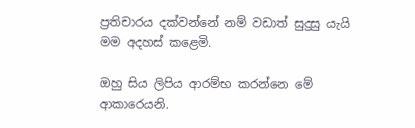ප්‍රතිචාරය දක්වන්නේ නම් වඩාත් සුදුසු යැයි මම අදහස් කළෙමි.

ඔහු සිය ලිපිය ආරම්භ කරන්නෙ මේ ආකාරෙයනි.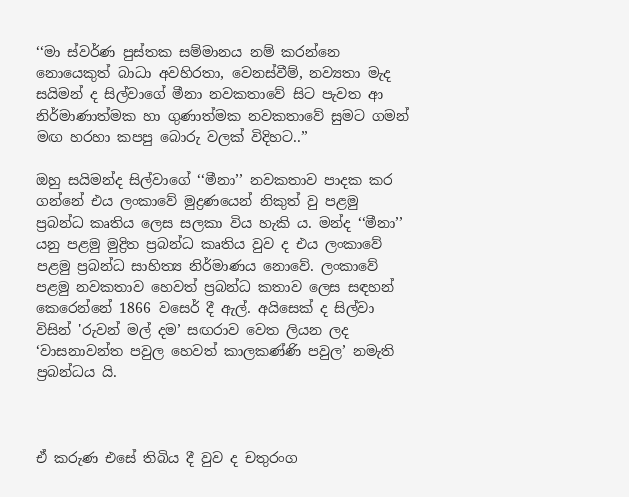‘‘මා ස්වර්ණ පුස්තක සම්මානය නම් කරන්නෙ නොයෙකුත් බාධා අවහිරතා, වෙනස්වීම්, නව්‍යතා මැද සයිමන් ද සිල්වාගේ මීනා නවකතාවේ සිට පැවත ආ නිර්මාණාත්මක හා ගුණාත්මක නවකතාවේ සුමට ගමන් මඟ හරහා කපපු බොරු වලක් විදිහට..’’

ඔහු සයිමන්ද සිල්වාගේ ‘‘මීනා’’ නවකතාව පාදක කර ගන්නේ එය ලංකාවේ මුද්‍රණයෙන් නිකුත් වු පළමු ප්‍රබන්ධ කෘතිය ලෙස සලකා විය හැකි ය. මන්ද ‘‘මීනා’’ යනු පළමු මුද්‍රිත ප්‍රබන්ධ කෘතිය වුව ද එය ලංකාවේ පළමු ප්‍රබන්ධ සාහිත්‍ය නිර්මාණය නොවේ. ලංකාවේ පළමු නවකතාව හෙවත් ප්‍රබන්ධ කතාව ලෙස සඳහන් කෙරෙන්නේ 1866 වසෙර් දී ඇල්. අයිසෙක් ද සිල්වා විසින් 'රුවන් මල් දම’ සඟරාව වෙත ලියන ලද ‘වාසනාවන්ත පවුල හෙවත් කාලකණ්ණි පවුල’ නමැති ප්‍රබන්ධය යි.



ඒ කරුණ එසේ තිබිය දී වුව ද චතුරංග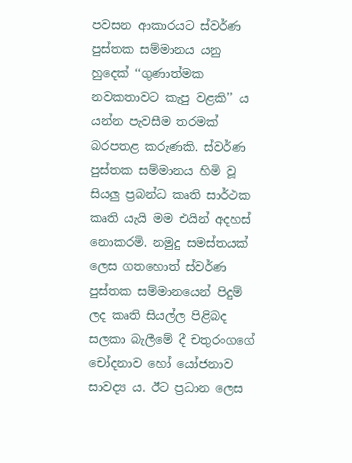පවසන ආකාරයට ස්වර්ණ පුස්තක සම්මානය යනු හුදෙක් ‘‘ගුණාත්මක නවකතාවට කැපු වළකි’’ ය යන්න පැවසීම තරමක් බරපතළ කරුණකි. ස්වර්ණ පුස්තක සම්මානය හිමි වූ සියලු ප්‍රබන්ධ කෘති සාර්ථක කෘති යැයි මම එයින් අදහස් නොකරමි. නමුදු සමස්තයක් ලෙස ගතහොත් ස්වර්ණ පුස්තක සම්මානයෙන් පිදුම් ලද කෘති සියල්ල පිළිබද සලකා බැලීමේ දී චතුරංගගේ චෝදනාව හෝ යෝජනාව සාවද්‍ය ය. ඊට ප්‍රධාන ලෙස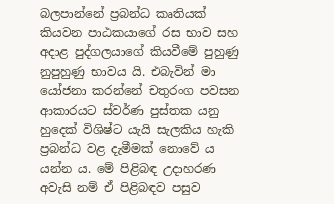බලපාන්නේ ප්‍රබන්ධ කෘතියක් කියවන පාඨකයාගේ රස භාව සහ අදාළ පුද්ගලයාගේ කියවීමේ පුහුණු නුපුහුණු භාවය යි. එබැවින් මා යෝජනා කරන්නේ චතුරංග පවසන ආකාරයට ස්වර්ණ පුස්තක යනු හුදෙක් විශිෂ්ට යැයි සැලකිය හැකි ප්‍රබන්ධ වළ දැමීමක් නොවේ ය යන්න ය. මේ පිළිබඳ උදාහරණ අවැසි නම් ඒ පිළිබඳව පසුව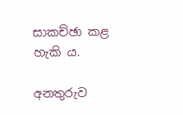සාකච්ඡා කළ හැකි ය.

අනතුරුව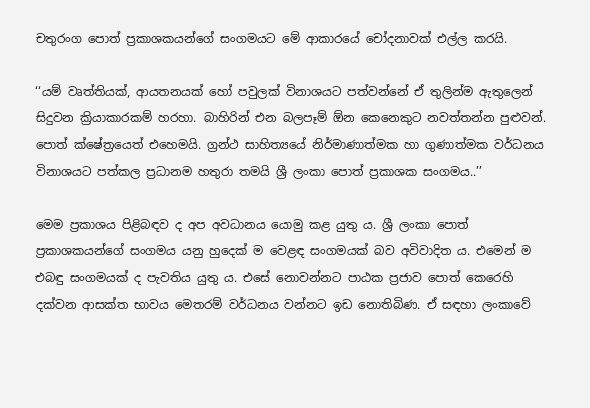චතුරංග පොත් ප්‍රකාශකයන්ගේ සංගමයට මේ ආකාරයේ චෝදනාවක් එල්ල කරයි.

‘‘යම් වෘත්තියක්, ආයතනයක් හෝ පවුලක් විනාශයට පත්වන්නේ ඒ තුලින්ම ඇතුලෙන් සිදුවන ක්‍රියාකාරකම් හරහා. බාහිරින් එන බලපෑම් ඕන කෙනෙකුට නවත්තන්න පුළුවන්. පොත් ක්ෂේත්‍රයෙත් එහෙමයි. ග්‍රන්ථ සාහිත්‍යයේ නිර්මාණාත්මක හා ගුණාත්මක වර්ධනය විනාශයට පත්කල ප්‍රධානම හතුරා තමයි ශ්‍රී ලංකා පොත් ප්‍රකාශක සංගමය..’’

මෙම ප්‍රකාශය පිළිබඳව ද අප අවධානය යොමු කළ යුතු ය. ශ්‍රී ලංකා පොත් ප්‍රකාශකයන්ගේ සංගමය යනු හුදෙක් ම වෙළඳ සංගමයක් බව අවිවාදිත ය. එමෙන් ම එබඳු සංගමයක් ද පැවතිය යුතු ය. එසේ නොවන්නට පාඨක ප්‍රජාව පොත් කෙරෙහි දක්වන ආසක්ත භාවය මෙතරම් වර්ධනය වන්නට ඉඩ නොතිබිණ. ඒ සඳහා ලංකාවේ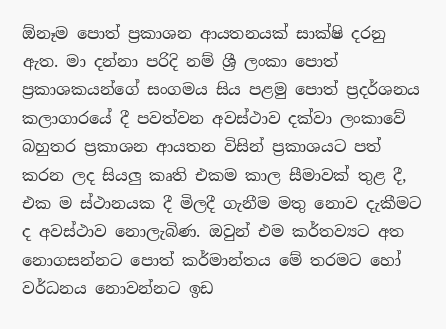ඕනෑම පොත් ප්‍රකාශන ආයතනයක් සාක්ෂි දරනු ඇත. මා දන්නා පරිදි නම් ශ්‍රී ලංකා පොත් ප්‍රකාශකයන්ගේ සංගමය සිය පළමු පොත් ප්‍රදර්ශනය කලාගාරයේ දී පවත්වන අවස්ථාව දක්වා ලංකාවේ බහුතර ප්‍රකාශන ආයතන විසින් ප්‍රකාශයට පත් කරන ලද සියලු කෘති එකම කාල සීමාවක් තුළ දී, එක ම ස්ථානයක දී මිලදී ගැනීම මතු නොව දැකීමට ද අවස්ථාව නොලැබිණ. ඔවුන් එම කර්තව්‍යට අත නොගසන්නට පොත් කර්මාන්තය මේ තරමට හෝ වර්ධනය නොවන්නට ඉඩ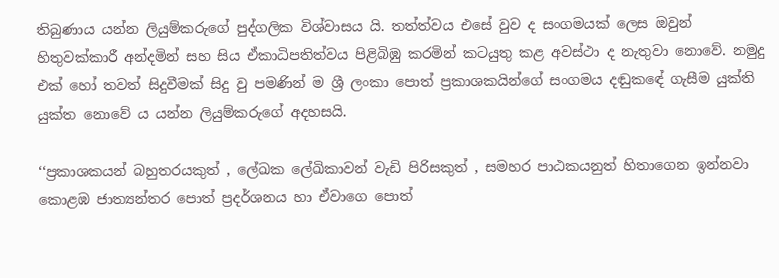තිබුණාය යන්න ලියුම්කරුගේ පුද්ගලික විශ්වාසය යි. තත්ත්වය එසේ වුව ද සංගමයක් ලෙස ඔවුන් හිතුවක්කාරී අන්දමින් සහ සිය ඒකාධිපතිත්වය පිළිබිඹු කරමින් කටයුතු කළ අවස්ථා ද නැතුවා නොවේ. නමුදු එක් හෝ තවත් සිදුවීමක් සිදු වු පමණින් ම ශ්‍රී ලංකා පොත් ප්‍රකාශකයින්ගේ සංගමය දඬුකඳේ ගැසීම යුක්ති යුක්ත නොවේ ය යන්න ලියුම්කරුගේ අදහසයි.

‘‘ප්‍රකාශකයන් බහුතරයකුත් , ලේඛක ලේඛිකාවන් වැඩි පිරිසකුත් , සමහර පාඨකයනුත් හිතාගෙන ඉන්නවා කොළඹ ජාත්‍යන්තර පොත් ප්‍රදර්ශනය හා ඒවාගෙ පොත්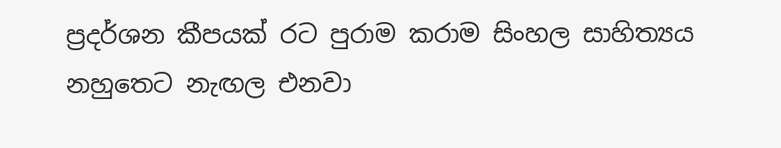ප්‍රදර්ශන කීපයක් රට පුරාම කරාම සිංහල සාහිත්‍යය නහුතෙට නැඟල එනවා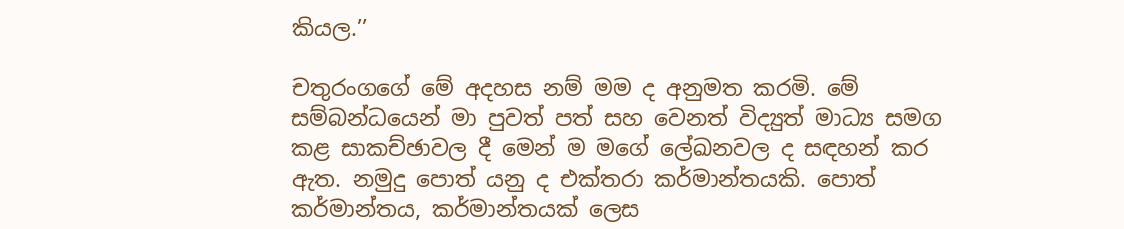කියල.’’

චතුරංගගේ මේ අදහස නම් මම ද අනුමත කරමි. මේ සම්බන්ධයෙන් මා පුවත් පත් සහ වෙනත් විද්‍යුත් මාධ්‍ය සමග කළ සාකච්ඡාවල දී මෙන් ම මගේ ලේඛනවල ද සඳහන් කර ඇත. නමුදු පොත් යනු ද එක්තරා කර්මාන්තයකි. පොත් කර්මාන්තය, කර්මාන්තයක් ලෙස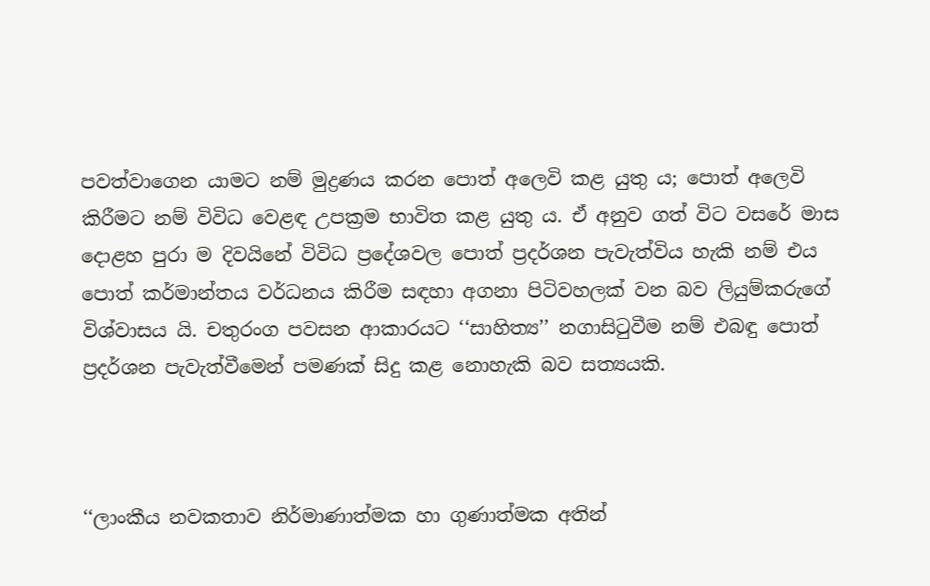පවත්වාගෙන යාමට නම් මුද්‍රණය කරන පොත් අලෙවි කළ යුතු ය; පොත් අලෙවි කිරීමට නම් විවිධ වෙළඳ උපක්‍රම භාවිත කළ යුතු ය. ඒ අනුව ගත් විට වසරේ මාස දොළහ පුරා ම දිවයිනේ විවිධ ප්‍රදේශවල පොත් ප්‍රදර්ශන පැවැත්විය හැකි නම් එය පොත් කර්මාන්තය වර්ධනය කිරීම සඳහා අගනා පිටිවහලක් වන බව ලියුම්කරුගේ විශ්වාසය යි. චතුරංග පවසන ආකාරයට ‘‘සාහිත්‍ය’’ නගාසිටුවීම නම් එබඳු පොත් ප්‍රදර්ශන පැවැත්වීමෙන් පමණක් සිදු කළ නොහැකි බව සත්‍යයකි.



‘‘ලාංකීය නවකතාව නිර්මාණාත්මක හා ගුණාත්මක අතින්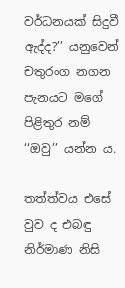වර්ධනයක් සිදුවී ඇද්ද?’’ යනුවෙන් චතුරංග නගන පැනයට මගේ පිළිතුර නම් ‘‘ඔවු’’ යන්න ය.

තත්ත්වය එසේ වුව ද එබඳු නිර්මාණ නිසි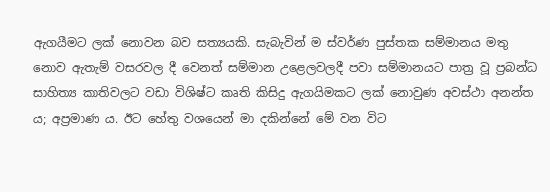ඇගයීමට ලක් නොවන බව සත්‍යයකි. සැබැවින් ම ස්වර්ණ පුස්තක සම්මානය මතු නොව ඇතැම් වසරවල දී වෙනත් සම්මාන උළෙලවලදී පවා සම්මානයට පාත්‍ර වූ ප්‍රබන්ධ සාහිත්‍ය කාතිවලට වඩා විශිෂ්ට කෘති කිසිදු ඇගයිමකට ලක් නොවුණ අවස්ථා අනන්ත ය; අප්‍රමාණ ය. ඊට හේතු වශයෙන් මා දකින්නේ මේ වන විට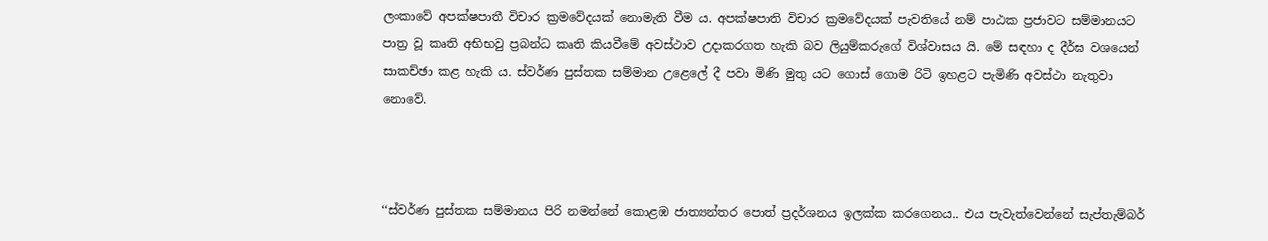ලංකාවේ අපක්ෂපාතී විචාර ක්‍රමවේදයක් නොමැති වීම ය. අපක්ෂපාති විචාර ක්‍රමවේදයක් පැවතියේ නම් පාඨක ප්‍රජාවට සම්මානයට පාත්‍ර වූ කෘති අභිභවු ප්‍රබන්ධ කෘති කියවීමේ අවස්ථාව උදාකරගත හැකි බව ලියුම්කරුගේ විශ්වාසය යි. මේ සඳහා ද දීර්ඝ වශයෙන් සාකච්ඡා කළ හැකි ය. ස්වර්ණ පුස්තක සම්මාන උළෙලේ දී පවා මිණි මුතු යට ගොස් ගොම රිටි ඉහළට පැමිණි අවස්ථා නැතුවා නොවේ.



‘‘ස්වර්ණ පුස්තක සම්මානය පිරි නමන්නේ කොළඹ ජාත්‍යන්තර පොත් ප්‍රදර්ශනය ඉලක්ක කරගෙනය.. එය පැවැත්වෙන්නේ සැප්තැම්බර්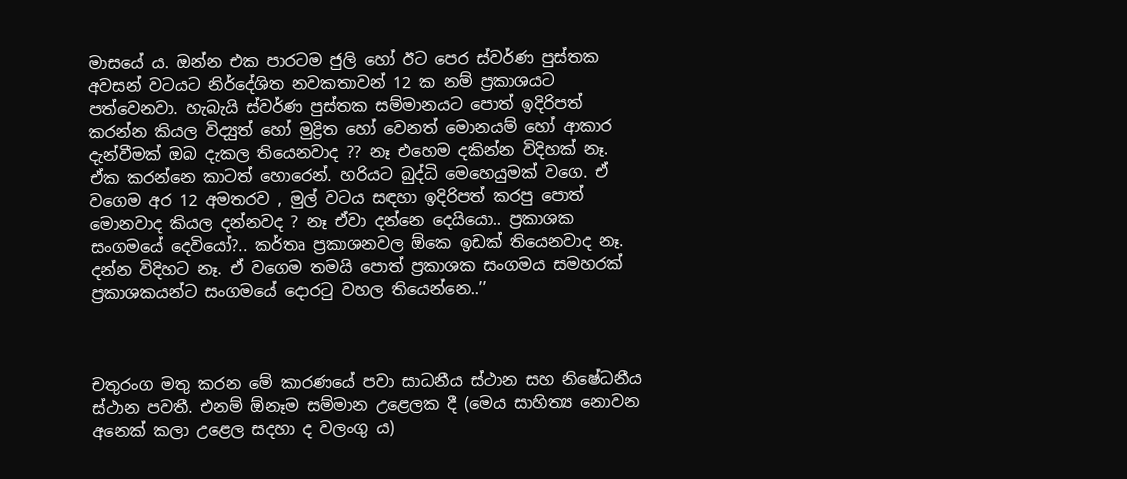මාසයේ ය. ඔන්න එක පාරටම ජුලි හෝ ඊට පෙර ස්වර්ණ පුස්තක අවසන් වටයට නිර්දේශිත නවකතාවන් 12 ක නම් ප්‍රකාශයට පත්වෙනවා. හැබැයි ස්වර්ණ පුස්තක සම්මානයට පොත් ඉදිරිපත් කරන්න කියල විද්‍යුත් හෝ මුද්‍රිත හෝ වෙනත් මොනයම් හෝ ආකාර දැන්වීමක් ඔබ දැකල තියෙනවාද ?? නෑ එහෙම දකින්න විදිහක් නෑ. ඒක කරන්නෙ කාටත් හොරෙන්. හරියට බුද්ධි මෙහෙයුමක් වගෙ. ඒ වගෙම අර 12 අමතරව , මුල් වටය සඳහා ඉදිරිපත් කරපු පොත් මොනවාද කියල දන්නවද ? නෑ ඒවා දන්නෙ දෙයියො.. ප්‍රකාශක සංගමයේ දෙවියෝ?.. කර්තෘ ප්‍රකාශනවල ඕකෙ ඉඩක් තියෙනවාද නෑ. දන්න විදිහට නෑ. ඒ වගෙම තමයි පොත් ප්‍රකාශක සංගමය සමහරක් ප්‍රකාශකයන්ට සංගමයේ දොරටු වහල තියෙන්නෙ..’’



චතුරංග මතු කරන මේ කාරණයේ පවා සාධනීය ස්ථාන සහ නිෂේධනීය ස්ථාන පවතී. එනම් ඕනෑම සම්මාන උළෙලක දී (මෙය සාහිත්‍ය නොවන අනෙක් කලා උළෙල සදහා ද වලංගු ය)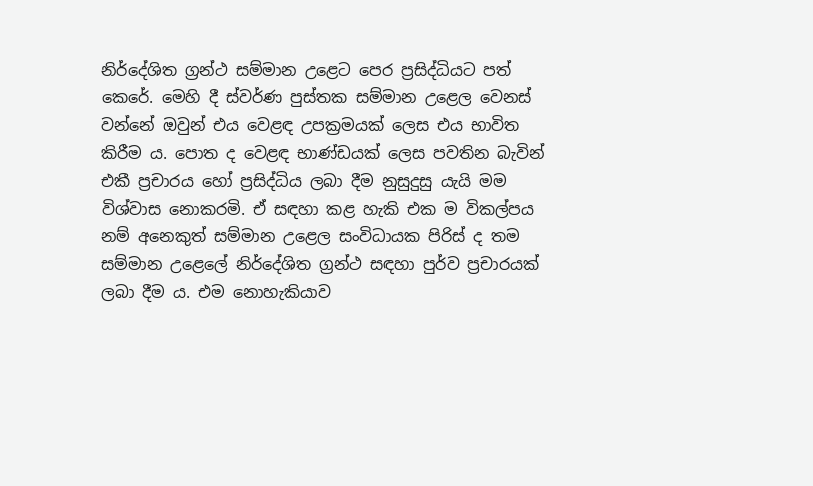නිර්දේශිත ග්‍රන්ථ සම්මාන උළෙට පෙර ප්‍රසිද්ධියට පත් කෙරේ. මෙහි දී ස්වර්ණ පුස්තක සම්මාන උළෙල වෙනස් වන්නේ ඔවුන් එය වෙළඳ උපක්‍රමයක් ලෙස එය භාවිත කිරීම ය. පොත ද වෙළඳ භාණ්ඩයක් ලෙස පවතින බැවින් එකී ප්‍රචාරය හෝ ප්‍රසිද්ධිය ලබා දීම නුසුදුසු යැයි මම විශ්වාස නොකරමි. ඒ සඳහා කළ හැකි එක ම විකල්පය නම් අනෙකුත් සම්මාන උළෙල සංවිධායක පිරිස් ද තම සම්මාන උළෙලේ නිර්දේශිත ග්‍රන්ථ සඳහා පුර්ව ප්‍රචාරයක් ලබා දීම ය. එම නොහැකියාව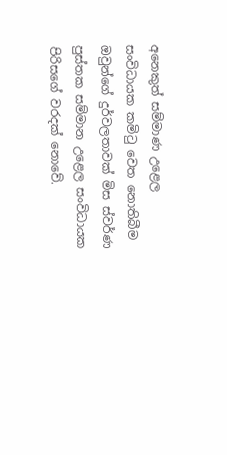අනෙකුත් සම්මාණ උළෙල සංවිධායක කමිටු වෙත නොතිබීම ඔවුන්ගේ දුර්වලතාවක් මිස ස්වර්ණ පුස්තක සම්මාන උළෙල සංවිධායක පිරිසගේ වරදක් නොවේ.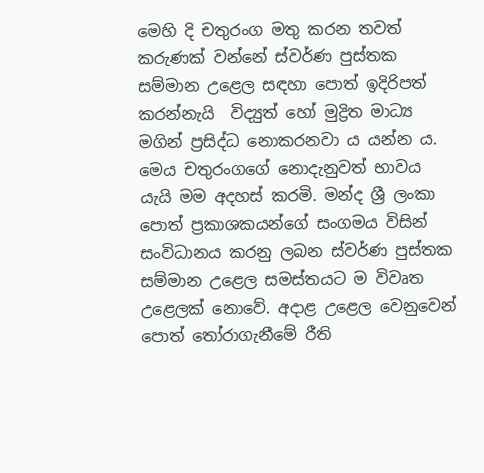මෙහි දි චතුරංග මතු කරන තවත් කරුණක් වන්නේ ස්වර්ණ පුස්තක සම්මාන උළෙල සඳහා පොත් ඉදිරිපත් කරන්නැයි  විද්‍යුත් හෝ මුද්‍රිත මාධ්‍ය මගින් ප්‍රසිද්ධ නොකරනවා ය යන්න ය. මෙය චතුරංගගේ නොදැනුවත් භාවය යැයි මම අදහස් කරමි. මන්ද ශ්‍රී ලංකා පොත් ප්‍රකාශකයන්ගේ සංගමය විසින් සංවිධානය කරනු ලබන ස්වර්ණ පුස්තක සම්මාන උළෙල සමස්තයට ම විවෘත උළෙලක් නොවේ. අදාළ උළෙල වෙනුවෙන් පොත් තෝරාගැනීමේ රීති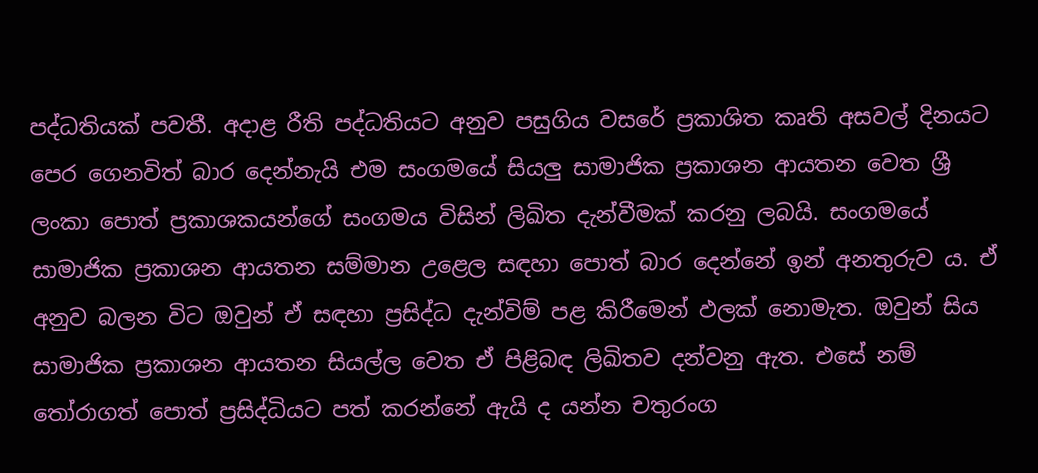පද්ධතියක් පවතී. අදාළ රීති පද්ධතියට අනුව පසුගිය වසරේ ප්‍රකාශිත කෘති අසවල් දිනයට පෙර ගෙනවිත් බාර දෙන්නැයි එම සංගමයේ සියලු සාමාජික ප්‍රකාශන ආයතන වෙත ශ්‍රී ලංකා පොත් ප්‍රකාශකයන්ගේ සංගමය විසින් ලිඛිත දැන්වීමක් කරනු ලබයි. සංගමයේ සාමාජික ප්‍රකාශන ආයතන සම්මාන උළෙල සඳහා පොත් බාර දෙන්නේ ඉන් අනතුරුව ය. ඒ අනුව බලන විට ඔවුන් ඒ සඳහා ප්‍රසිද්ධ දැන්විම් පළ කිරීමෙන් ඵලක් නොමැත. ඔවුන් සිය සාමාජික ප්‍රකාශන ආයතන සියල්ල වෙත ඒ පිළිබඳ ලිඛිතව දන්වනු ඇත. එසේ නම් තෝරාගත් පොත් ප්‍රසිද්ධියට පත් කරන්නේ ඇයි ද යන්න චතුරංග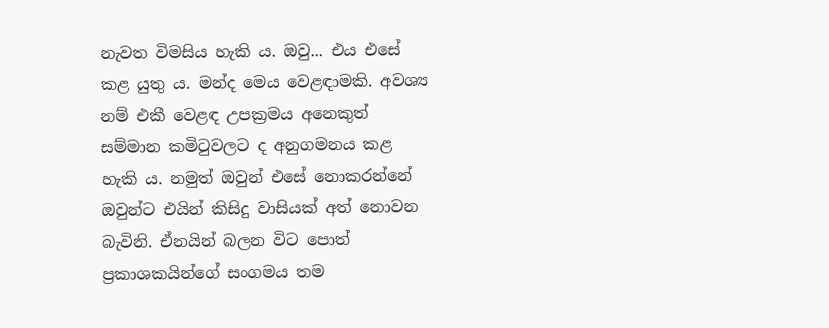නැවත විමසිය හැකි ය. ඔවු... එය එසේ කළ යුතු ය. මන්ද මෙය වෙළඳාමකි. අවශ්‍ය නම් එකී වෙළඳ උපක්‍රමය අනෙකුත් සම්මාන කමිටුවලට ද අනුගමනය කළ හැකි ය. නමුත් ඔවුන් එසේ නොකරන්නේ ඔවුන්ට එයින් කිසිදු වාසියක් අත් නොවන බැවිනි. ඒනයින් බලන විට පොත් ප්‍රකාශකයින්ගේ සංගමය තම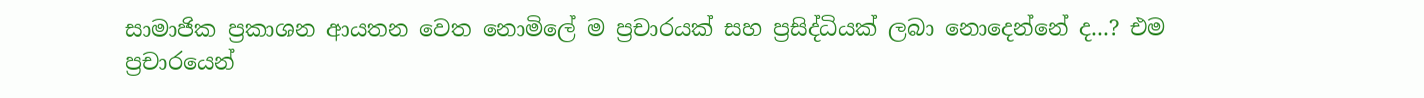සාමාජික ප්‍රකාශන ආයතන වෙත නොමිලේ ම ප්‍රචාරයක් සහ ප්‍රසිද්ධියක් ලබා නොදෙන්නේ ද...? එම ප්‍රචාරයෙන්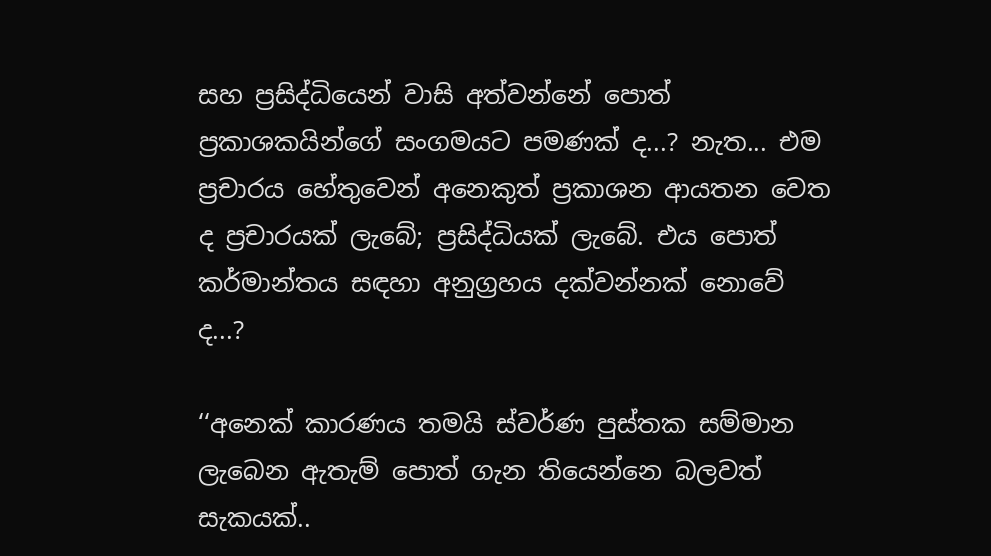සහ ප්‍රසිද්ධියෙන් වාසි අත්වන්නේ පොත් ප්‍රකාශකයින්ගේ සංගමයට පමණක් ද...? නැත... එම ප්‍රචාරය හේතුවෙන් අනෙකුත් ප්‍රකාශන ආයතන වෙත ද ප්‍රචාරයක් ලැබේ; ප්‍රසිද්ධියක් ලැබේ. එය පොත් කර්මාන්තය සඳහා අනුග්‍රහය දක්වන්නක් නොවේ ද...?

‘‘අනෙක් කාරණය තමයි ස්වර්ණ පුස්තක සම්මාන ලැබෙන ඇතැම් පොත් ගැන තියෙන්නෙ බලවත් සැකයක්..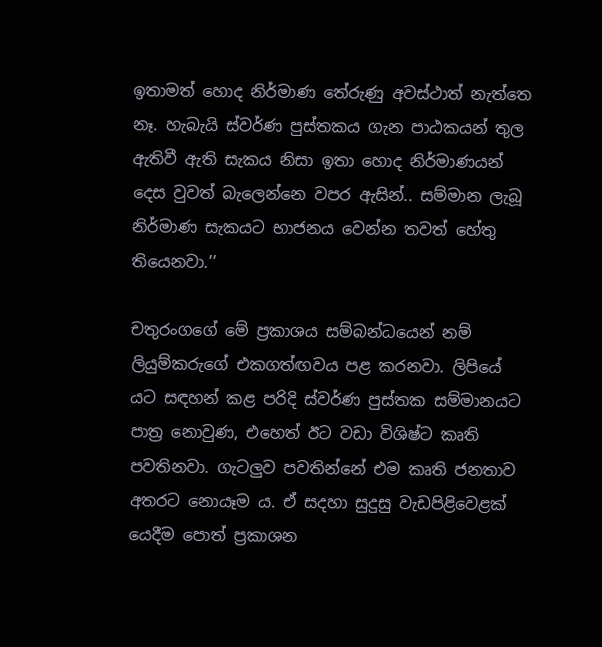ඉතාමත් හොද නිර්මාණ තේරුණු අවස්ථාත් නැත්තෙ නෑ. හැබැයි ස්වර්ණ පුස්තකය ගැන පාඨකයන් තුල ඇතිවී ඇති සැකය නිසා ඉතා හොද නිර්මාණයන් දෙස වුවත් බැලෙන්නෙ වපර ඇසින්.. සම්මාන ලැබූ නිර්මාණ සැකයට භාජනය වෙන්න තවත් හේතු තියෙනවා.’’

චතුරංගගේ මේ ප්‍රකාශය සම්බන්ධයෙන් නම් ලියුම්කරුගේ එකගත්ඟවය පළ කරනවා. ලිපියේ යට සඳහන් කළ පරිදි ස්වර්ණ පුස්තක සම්මානයට පාත්‍ර නොවුණ, එහෙත් ඊට වඩා විශිෂ්ට කෘති පවතිනවා. ගැටලුව පවතින්නේ එම කෘති ජනතාව අතරට නොයෑම ය. ඒ සදහා සුදුසු වැඩපිළිවෙළක් යෙදීම පොත් ප්‍රකාශන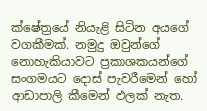ක්ෂේත්‍රයේ නියැළි සිටින අයගේ වගකීමක්. නමුදු ඔවුන්ගේ නොහැකියාවට ප්‍රකාශකයන්ගේ සංගමයට දොස් පැවරීමෙන් හෝ ආඩාපාලි කීමෙන් ඵලක් නැත.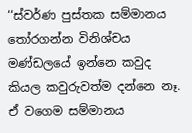‘‘ස්වර්ණ පුස්තක සම්මානය තෝරගන්න විනිශ්චය මණ්ඩලයේ ඉන්නෙ කවුද කියල කවුරුවත්ම දන්නෙ නෑ. ඒ වගෙම සම්මානය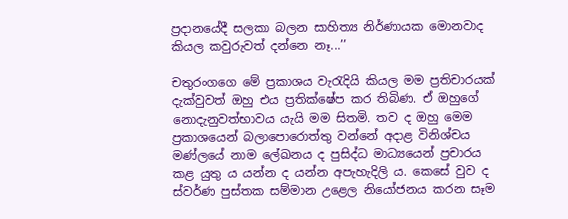ප්‍රදානයේදී සලකා බලන සාහිත්‍ය නිර්ණායක මොනවාද කියල කවුරුවත් දන්නෙ නෑ...’’

චතුරංගගෙ මේ ප්‍රකාශය වැරැදියි කියල මම ප්‍රතිචාරයක් දැක්වුවත් ඔහු එය ප්‍රතික්ෂේප කර තිබිණ. ඒ ඔහුගේ නොදැනුවත්භාවය යැයි මම සිතමි. තව ද ඔහු මෙම ප්‍රකාශයෙන් බලාපොරොත්තු වන්නේ අදාළ විනිශ්චය මණ්ලයේ නාම ලේඛනය ද පුසිද්ධ මාධ්‍යයෙන් ප්‍රචාරය කළ යුතු ය යන්න ද යන්න අපැහැදිලි ය. කෙසේ වුව ද ස්වර්ණ පුස්තක සම්මාන උළෙල නියෝජනය කරන සෑම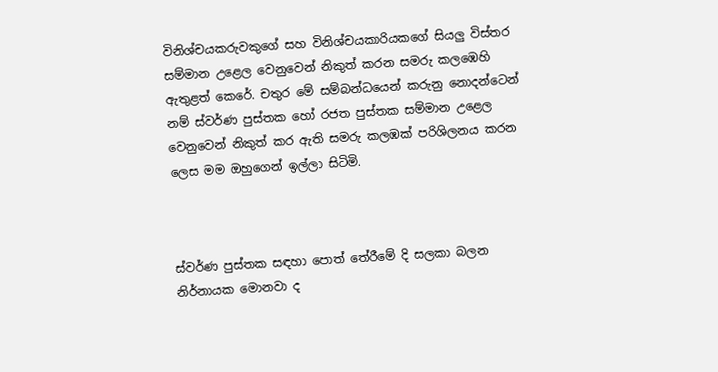විනිශ්චයකරුවකුගේ සහ විනිශ්චයකාරියකගේ සියලු විස්තර සම්මාන උළෙල වෙනුවෙන් නිකුත් කරන සමරු කලඹෙහි ඇතුළත් කෙරේ. චතුර මේ සම්බන්ධයෙන් කරුනු නොදන්ටෙන් නම් ස්වර්ණ පුස්තක හෝ රජත පුස්තක සම්මාන උළෙල වෙනුවෙන් නිකුත් කර ඇති සමරු කලඹක් පරිශිලනය කරන ලෙස මම ඔහුගෙන් ඉල්ලා සිටිමි.



ස්වර්ණ පුස්තක සඳහා පොත් තේරීමේ දි සලකා බලන නිර්නායක මොනවා ද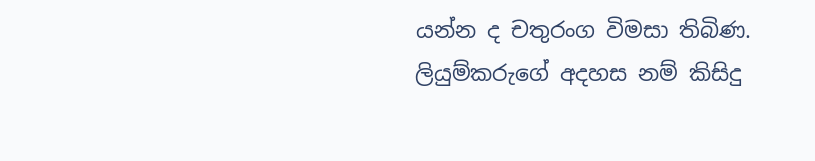යන්න ද චතුරංග විමසා තිබිණ. ලියුම්කරුගේ අදහස නම් කිසිදු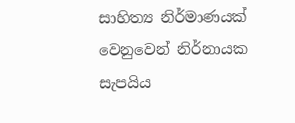සාහිත්‍ය නිර්මාණයක් වෙනුවෙන් නිර්නායක සැපයිය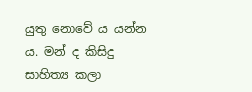යුතු නොවේ ය යන්න ය. මන් ද කිසිදු සාහිත්‍ය කලා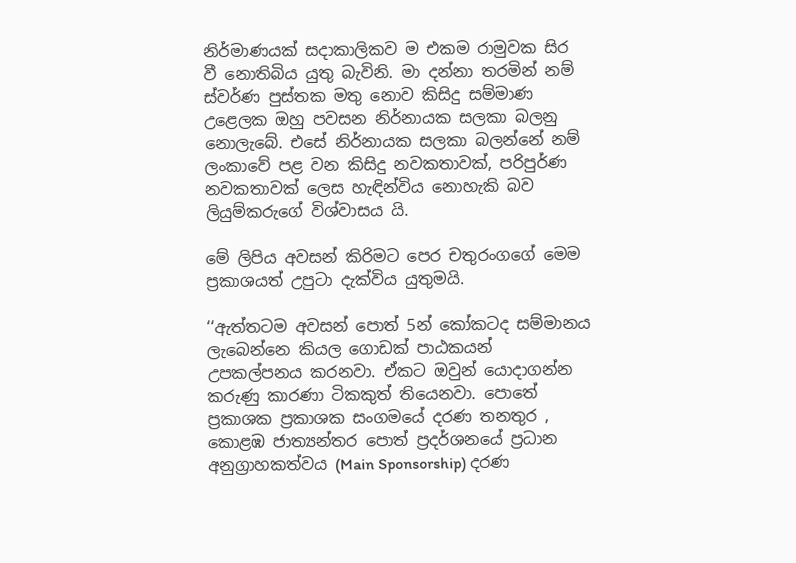නිර්මාණයක් සදාකාලිකව ම එකම රාමුවක සිර වී නොතිබිය යුතු බැවිනි. මා දන්නා තරමින් නම් ස්වර්ණ පුස්තක මතු නොව කිසිදු සම්මාණ උළෙලක ඔහු පවසන නිර්නායක සලකා බලනු නොලැබේ. එසේ නිර්නායක සලකා බලන්නේ නම් ලංකාවේ පළ වන කිසිදු නවකතාවක්, පරිපුර්ණ නවකතාවක් ලෙස හැඳින්විය නොහැකි බව ලියුම්කරුගේ විශ්වාසය යි.

මේ ලිපිය අවසන් කිරිමට පෙර චතුරංගගේ මෙම ප්‍රකාශයත් උපුටා දැක්විය යුතුමයි.

‘‘ඇත්තටම අවසන් පොත් 5න් කෝකටද සම්මානය ලැබෙන්නෙ කියල ගොඩක් පාඨකයන් උපකල්පනය කරනවා. ඒකට ඔවුන් යොදාගන්න කරුණු කාරණා ටිකකුත් තියෙනවා. පොතේ ප්‍රකාශක ප්‍රකාශක සංගමයේ දරණ තනතුර , කොළඹ ජාත්‍යන්තර පොත් ප්‍රදර්ශනයේ ප්‍රධාන අනුග්‍රාහකත්වය (Main Sponsorship) දරණ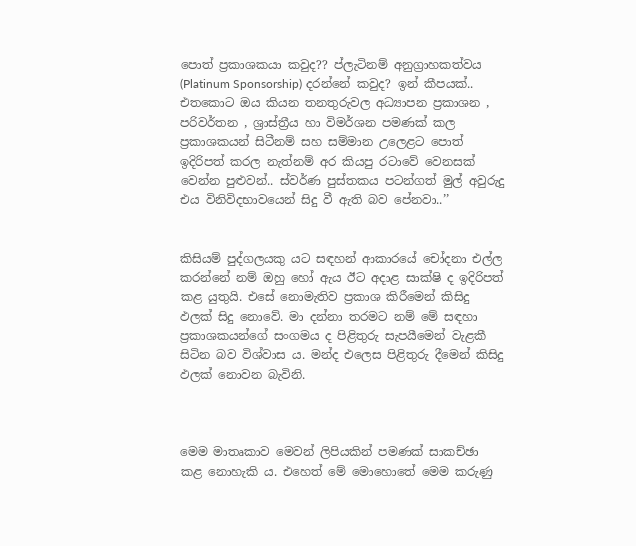පොත් ප්‍රකාශකයා කවුද?? ප්ලැටිනම් අනුග්‍රාහකත්වය (Platinum Sponsorship) දරන්නේ කවුද? ඉන් කීපයක්.. එතකොට ඔය කියන තනතුරුවල අධ්‍යාපන ප්‍රකාශන , පරිවර්තන , ශ්‍රාස්ත්‍රීය හා විමර්ශන පමණක් කල ප්‍රකාශකයන් සිටීනම් සහ සම්මාන උලෙළට පොත් ඉදිරිපත් කරල නැත්නම් අර කියපු රටාවේ වෙනසක් වෙන්න පුළුවන්.. ස්වර්ණ පුස්තකය පටන්ගත් මුල් අවුරුදු එය විනිවිදභාවයෙන් සිදු වී ඇති බව පේනවා..’’


කිසියම් පුද්ගලයකු යට සඳහන් ආකාරයේ චෝදනා එල්ල කරන්නේ නම් ඔහු හෝ ඇය ඊට අදාළ සාක්ෂි ද ඉදිරිපත් කළ යුතුයි. එසේ නොමැතිව ප්‍රකාශ කිරීමෙන් කිසිදු ඵලක් සිදු නොවේ. මා දන්නා තරමට නම් මේ සඳහා ප්‍රකාශකයන්ගේ සංගමය ද පිළිතුරු සැපයීමෙන් වැළකී සිටින බව විශ්වාස ය. මන්ද එලෙස පිළිතුරු දීමෙන් කිසිදු ඵලක් නොවන බැවිනි.



මෙම මාතෘකාව මෙවන් ලිපියකින් පමණක් සාකච්ඡා කළ නොහැකි ය. එහෙත් මේ මොහොතේ මෙම කරුණු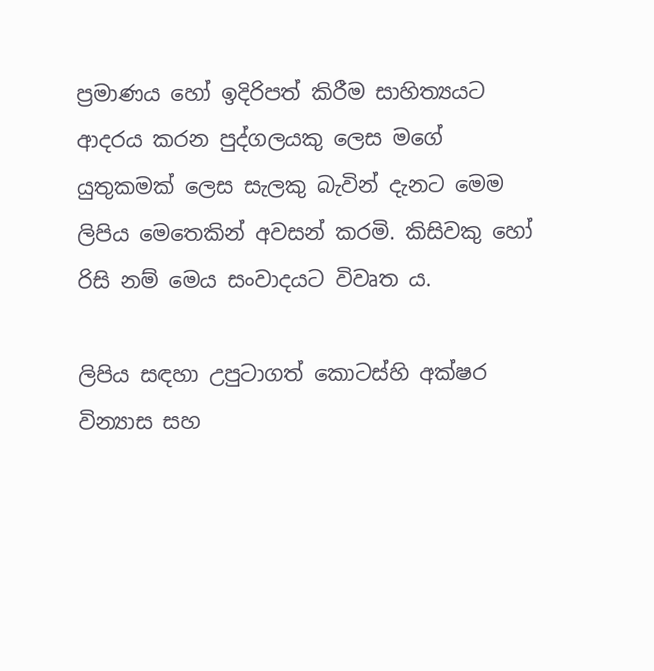ප්‍රමාණය හෝ ඉදිරිපත් කිරීම සාහිත්‍යයට ආදරය කරන පුද්ගලයකු ලෙස මගේ යුතුකමක් ලෙස සැලකු බැවින් දැනට මෙම ලිපිය මෙතෙකින් අවසන් කරමි. කිසිවකු හෝ රිසි නම් මෙය සංවාදයට විවෘත ය.

ලිපිය සඳහා උපුටාගත් කොටස්හි අක්ෂර වින්‍යාස සහ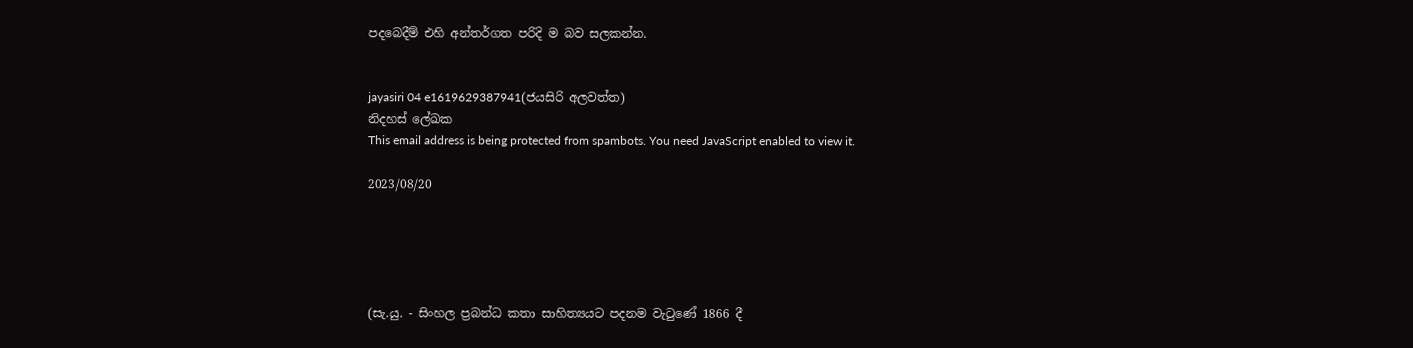පදබෙදීම් එහි අන්තර්ගත පරිදි ම බව සලකන්න.


jayasiri 04 e1619629387941(ජයසිරි අලවත්ත)
නිදහස් ලේඛක
This email address is being protected from spambots. You need JavaScript enabled to view it.

2023/08/20





(සැ.යු. - සිංහල ප්‍රබන්ධ කතා සාහිත්‍යයට පදනම වැටුණේ 1866 දී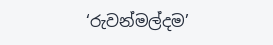‘රුවන්මල්දම’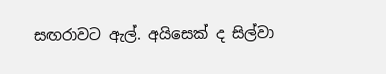සඟරාවට ඇල්. අයිසෙක් ද සිල්වා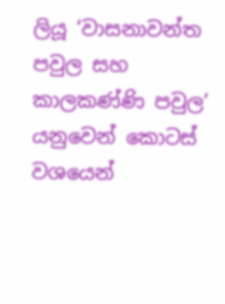ලියූ ‘වාසනාවන්ත පවුල සහ කාලකණ්ණි පවුල’ යනුවෙන් කොටස් වශයෙන්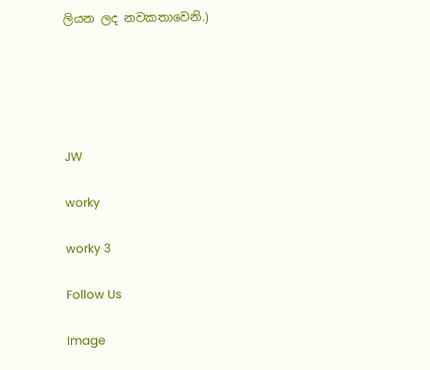ලියන ලද නවකතාවෙනි.)





JW

worky

worky 3

Follow Us

Image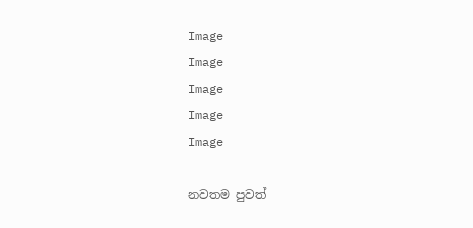Image
Image
Image
Image
Image

නවතම පුවත්